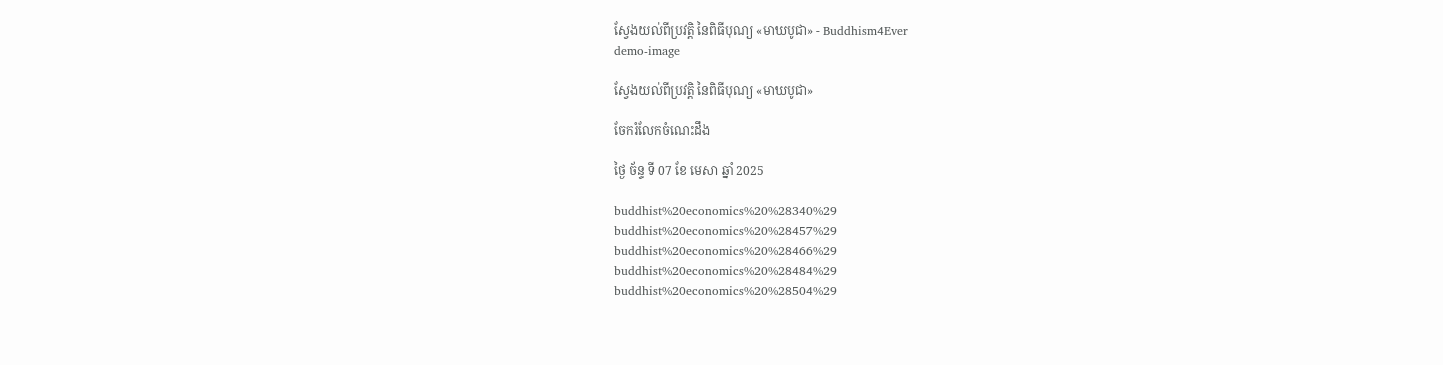ស្វែងយល់ពីប្រវត្តិ នៃពិធីបុណ្យ «មាឃបូជា» - Buddhism4Ever
demo-image

ស្វែងយល់ពីប្រវត្តិ នៃពិធីបុណ្យ «មាឃបូជា»

ចែករំលែកចំណេះដឹង

ថ្ងៃ ច័ន្ទ ទី 07 ខែ មេសា ឆ្នាំ 2025

buddhist%20economics%20%28340%29
buddhist%20economics%20%28457%29
buddhist%20economics%20%28466%29
buddhist%20economics%20%28484%29
buddhist%20economics%20%28504%29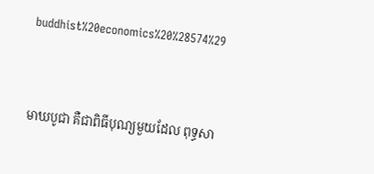buddhist%20economics%20%28574%29



មាឃបូជា គឺជាពិធីបុណ្យមួយដែល ពុទ្ធសា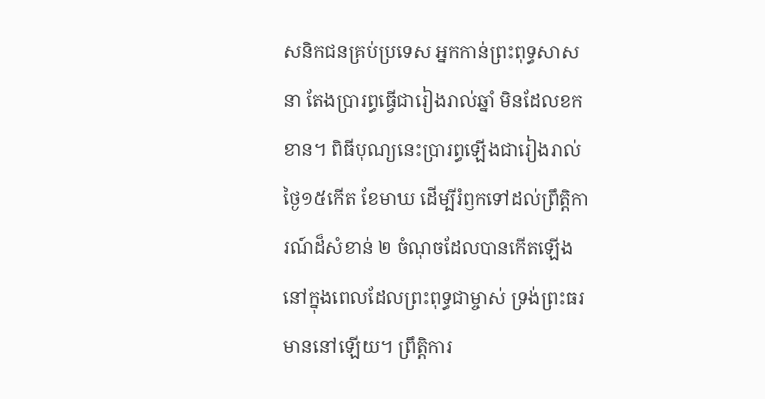សនិកជនគ្រប់ប្រទេស អ្នកកាន់ព្រះពុទ្ធសាសនា តែងប្រារព្ធធ្វើជារៀងរាល់ឆ្នាំ មិនដែលខកខាន។ ពិធីបុណ្យនេះប្រារព្ធឡើងជារៀងរាល់ថ្ងៃ១៥កើត ខែមាឃ ដើម្បីរំឭកទៅដល់ព្រឹត្តិការណ៍ដ៏សំខាន់ ២ ចំណុចដែលបានកើតឡើង នៅក្នុងពេលដែលព្រះពុទ្ធជាម្ចាស់ ទ្រង់ព្រះធរមាននៅឡើយ។ ព្រឹត្តិការ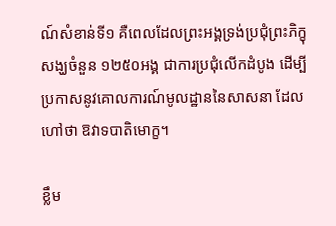ណ៍សំខាន់ទី១ គឺពេលដែលព្រះអង្គទ្រង់ប្រជុំព្រះភិក្ខុសង្ឃចំនួន ១២៥០អង្គ ជាការប្រជុំលើកដំបូង ដើម្បីប្រកាសនូវគោលការណ៍មូលដ្ឋាននៃសាសនា ដែលហៅថា ឱវាទបាតិមោក្ខ។

ខ្លឹម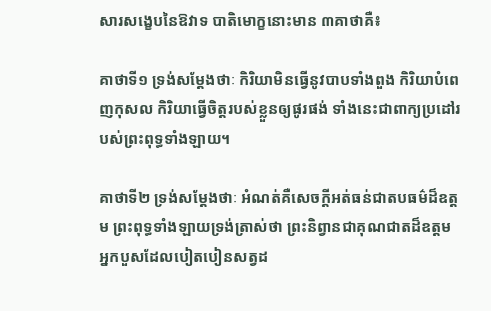សារសង្ខេបនៃឱវាទ បាតិមោក្ខនោះមាន ៣គាថាគឺ៖

គាថាទី១ ទ្រង់សម្តែងថាៈ កិរិយាមិនធ្វើនូវបាបទាំងពួង កិរិយាបំពេញកុសល កិរិយាធ្វើចិត្តរបស់ខ្លួនឲ្យផូរផង់ ទាំងនេះជាពាក្យប្រដៅរបស់ព្រះពុទ្ធទាំងឡាយ។

គាថាទី២ ទ្រង់សម្តែងថាៈ អំណត់គឺសេចក្តីអត់ធន់ជាតបធម៌ដ៏ឧត្តម ព្រះពុទ្ធទាំងឡាយទ្រង់ត្រាស់ថា ព្រះនិព្វានជាគុណជាតដ៏ឧត្តម អ្នកបួសដែលបៀតបៀនសត្វដ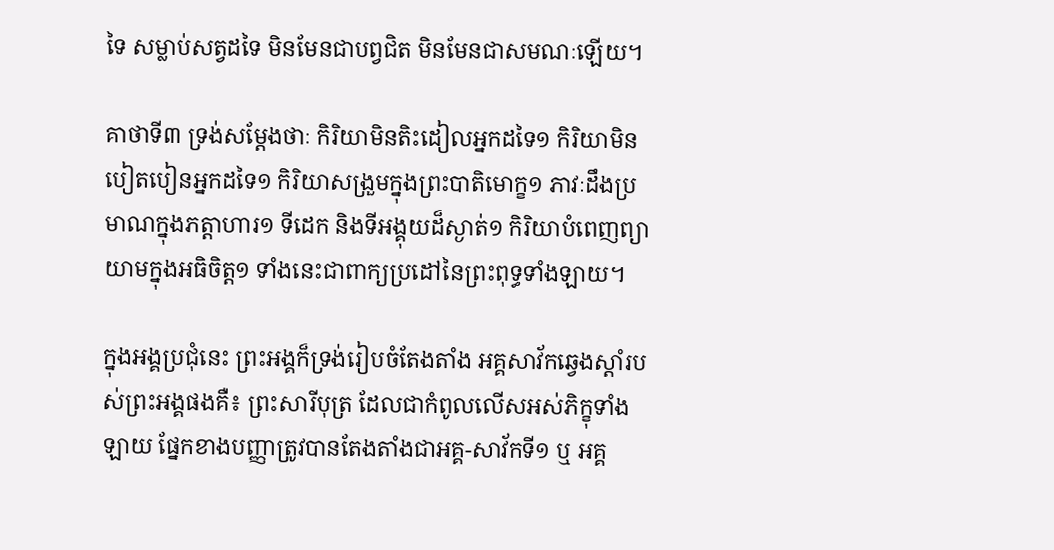ទៃ សម្លាប់សត្វដទៃ មិនមែនជាបព្វជិត មិនមែនជាសមណៈឡើយ។

គាថាទី៣ ទ្រង់សម្តែងថាៈ កិរិយាមិនតិះដៀលអ្នកដទៃ១ កិរិយាមិនបៀតបៀនអ្នកដទៃ១ កិរិយាសង្រួមក្នុងព្រះបាតិមោក្ខ១ ភាវៈដឹងប្រមាណក្នុងភត្តាហារ១ ទីដេក និងទីអង្គុយដ៏ស្ងាត់១ កិរិយាបំពេញព្យាយាមក្នុងអធិចិត្ត១ ទាំងនេះជាពាក្យប្រដៅនៃព្រះពុទ្ធទាំងឡាយ។

ក្នុងអង្គប្រជុំនេះ ព្រះអង្គក៏ទ្រង់រៀបចំតែងតាំង អគ្គសាវ័កឆ្វេងស្តាំរបស់ព្រះអង្គផងគឺ៖ ព្រះសារីបុត្រ ដែលជាកំពូលលើសអស់ភិក្ខុទាំងឡាយ ផ្នែកខាងបញ្ញាត្រូវបានតែងតាំងជាអគ្គ-សាវ័កទី១ ឬ អគ្គ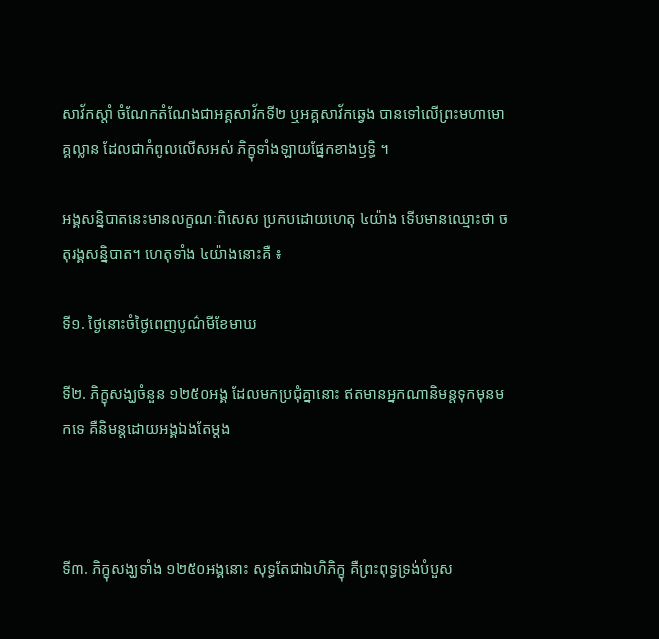សាវ័កស្តាំ ចំណែកតំណែងជាអគ្គសាវ័កទី២ ឬអគ្គសាវ័កឆ្វេង បានទៅលើព្រះមហាមោគ្គល្លាន ដែលជាកំពូលលើសអស់ ភិក្ខុទាំងឡាយផ្នែកខាងឫទ្ធិ ។

អង្គសន្និបាតនេះមានលក្ខណៈពិសេស ប្រកបដោយហេតុ ៤យ៉ាង ទើបមានឈ្មោះថា ចតុរង្គសន្និបាត។ ហេតុទាំង ៤យ៉ាងនោះគឺ ៖

ទី១. ថ្ងៃនោះចំថ្ងៃពេញបូណ៌មីខែមាឃ

ទី២. ភិក្ខុសង្ឃចំនួន ១២៥០អង្គ ដែលមកប្រជុំគ្នានោះ ឥតមានអ្នកណានិមន្តទុកមុនមកទេ គឺនិមន្តដោយអង្គឯងតែម្តង



ទី៣. ភិក្ខុសង្ឃទាំង ១២៥០អង្គនោះ សុទ្ធតែជាឯហិភិក្ខុ គឺព្រះពុទ្ធទ្រង់បំបួស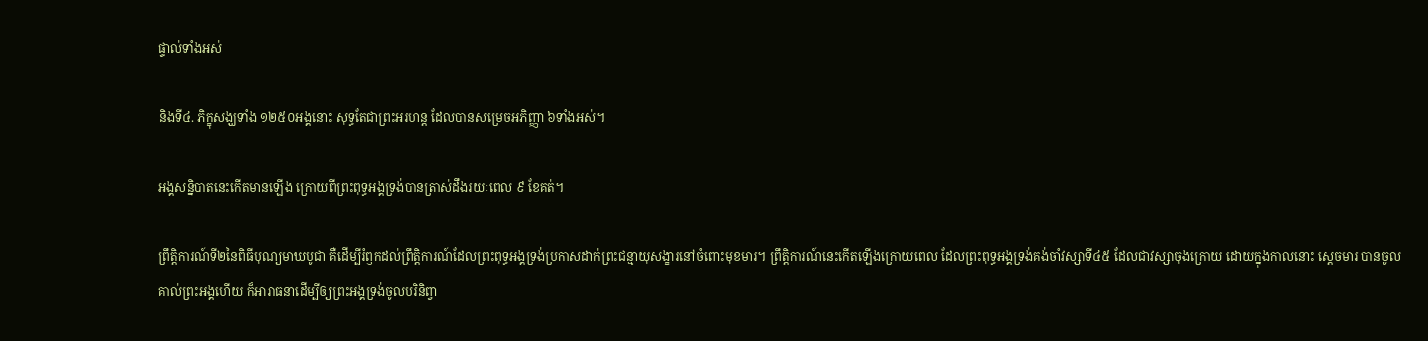ផ្ទាល់ទាំងអស់

និងទី៤. ភិក្ខុសង្ឃទាំង ១២៥០អង្គនោះ សុទ្ធតែជាព្រះអរហន្ត ដែលបានសម្រេចអភិញ្ញា ៦ទាំងអស់។

អង្គសន្និបាតនេះកើតមានឡើង ក្រោយពីព្រះពុទ្ធអង្គទ្រង់បានត្រាស់ដឹងរយៈពេល ៩ ខែគត់។

ព្រឹត្តិការណ៍ទី២នៃពិធីបុណ្យមាឃបូជា គឺដើម្បីរំឭកដល់ព្រឹត្តិការណ៍ដែលព្រះពុទ្ធអង្គទ្រង់ប្រកាសដាក់ព្រះជន្មាយុសង្ខារនៅចំពោះមុខមារ។ ព្រឹត្តិការណ៍នេះកើតឡើងក្រោយពេល ដែលព្រះពុទ្ធអង្គទ្រង់គង់ចាំវស្សាទី៤៥ ដែលជាវស្សាចុងក្រោយ ដោយក្នុងកាលនោះ ស្តេចមារ បានចូលគាល់ព្រះអង្គហើយ ក៏អារាធនាដើម្បីឲ្យព្រះអង្គទ្រង់ចូលបរិនិព្វា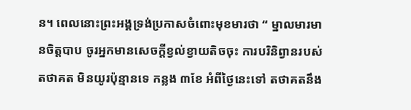ន។ ពេលនោះព្រះអង្គទ្រង់ប្រកាសចំពោះមុខមារថា “ ម្នាលមារមានចិត្តបាប ចូរអ្នកមានសេចក្តីខ្វល់ខ្វាយតិចចុះ ការបរិនិព្វានរបស់តថាគត មិនយូរប៉ុន្មានទេ កន្លង ៣ខែ អំពីថ្ងៃនេះទៅ តថាគតនឹង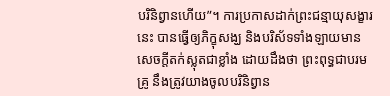បរិនិព្វានហើយ”។ ការប្រកាសដាក់ព្រះជន្មាយុសង្ខារនេះ បានធ្វើឲ្យភិក្ខុសង្ឃ និងបរិស័ទទាំងឡាយមានសេចក្តីតក់ស្លុតជាខ្លាំង ដោយដឹងថា ព្រះពុទ្ធជាបរមគ្រូ នឹងត្រូវយាងចូលបរិនិព្វាន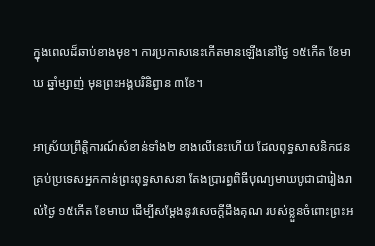ក្នុងពេលដ៏ឆាប់ខាងមុខ។ ការប្រកាសនេះកើតមានឡើងនៅថ្ងៃ ១៥កើត ខែមាឃ ឆ្នាំម្សាញ់ មុនព្រះអង្គបរិនិព្វាន ៣ខែ។

អាស្រ័យព្រឹត្តិការណ៍សំខាន់ទាំង២ ខាងលើនេះហើយ ដែលពុទ្ធសាសនិកជនគ្រប់ប្រទេសអ្នកកាន់ព្រះពុទ្ធសាសនា តែងប្រារព្ធពិធីបុណ្យមាឃបូជាជារៀងរាល់ថ្ងៃ ១៥កើត ខែមាឃ ដើម្បីសម្តែងនូវសេចក្តីដឹងគុណ របស់ខ្លួនចំពោះព្រះអ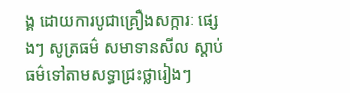ង្គ ដោយការបូជាគ្រឿងសក្ការៈ ផ្សេងៗ សូត្រធម៌ សមាទានសីល ស្តាប់ធម៌ទៅតាមសទ្ធាជ្រះថ្លារៀងៗ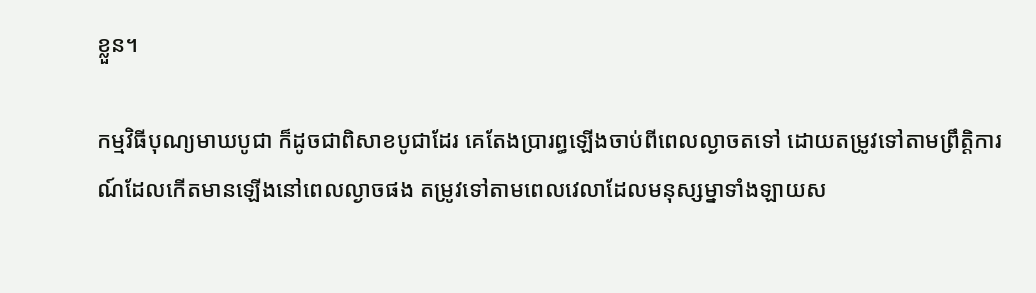ខ្លួន។

កម្មវិធីបុណ្យមាឃបូជា ក៏ដូចជាពិសាខបូជាដែរ គេតែងប្រារព្ធឡើងចាប់ពីពេលល្ងាចតទៅ ដោយតម្រូវទៅតាមព្រឹត្តិការណ៍ដែលកើតមានឡើងនៅពេលល្ងាចផង តម្រូវទៅតាមពេលវេលាដែលមនុស្សម្នាទាំងឡាយស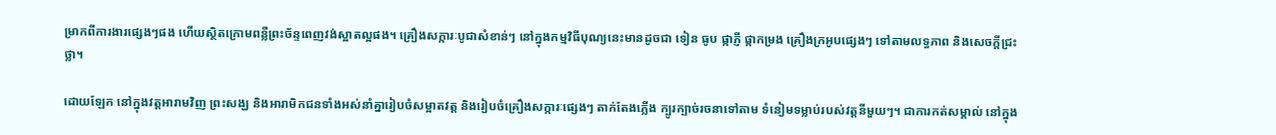ម្រាកពីការងារផ្សេងៗផង ហើយស្ថិតក្រោមពន្លឺព្រះច័ន្ទពេញវង់ស្អាតល្អផង។ គ្រឿងសក្ការៈបូជាសំខាន់ៗ នៅក្នុងកម្មវិធីបុណ្យនេះមានដូចជា ទៀន ធូប ផ្កាភ្ញី ផ្កាកម្រង គ្រឿងក្រអូបផ្សេងៗ ទៅតាមលទ្ធភាព និងសេចក្តីជ្រះថ្លា។

ដោយឡែក នៅក្នុងវត្តអារាមវិញ ព្រះសង្ឃ និងអារាមិកជនទាំងអស់នាំគ្នារៀបចំសម្អាតវត្ត និងរៀបចំគ្រឿងសក្ការៈផ្សេងៗ តាក់តែងភ្លើង ក្បូរក្បាច់រចនាទៅតាម ទំនៀមទម្លាប់របស់វត្តនីមួយៗ។ ជាការកត់សម្គាល់ នៅក្នុង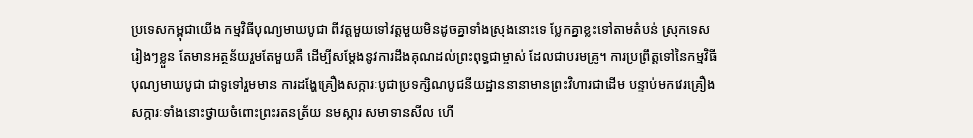ប្រទេសកម្ពុជាយើង កម្មវិធីបុណ្យមាឃបូជា ពីវត្តមួយទៅវត្តមួយមិនដូចគ្នាទាំងស្រុងនោះទេ ប្លែកគ្នាខ្លះទៅតាមតំបន់ ស្រុកទេសរៀងៗខ្លួន តែមានអត្ថន័យរួមតែមួយគឺ ដើម្បីសម្តែងនូវការដឹងគុណដល់ព្រះពុទ្ធជាម្ចាស់ ដែលជាបរមគ្រូ។ ការប្រព្រឹត្តទៅនៃកម្មវិធីបុណ្យមាឃបូជា ជាទូទៅរួមមាន ការដង្ហែគ្រឿងសក្ការៈបូជាប្រទក្សិណបូជនីយដ្ឋាននានាមានព្រះវិហារជាដើម បន្ទាប់មកវេរគ្រឿងសក្ការៈទាំងនោះថ្វាយចំពោះព្រះរតនត្រ័យ នមស្ការ សមាទានសីល ហើ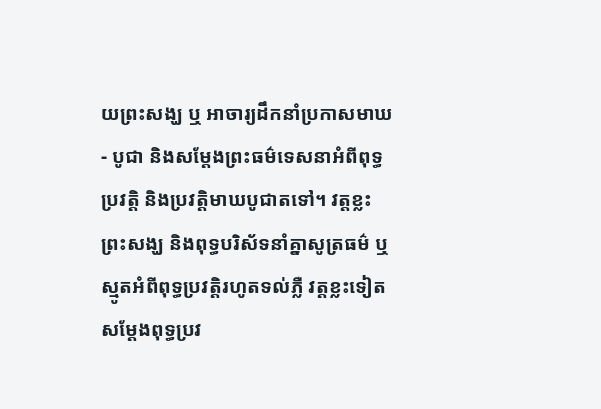យព្រះសង្ឃ ឬ អាចារ្យដឹកនាំប្រកាសមាឃ- បូជា និងសម្តែងព្រះធម៌ទេសនាអំពីពុទ្ធប្រវត្តិ និងប្រវត្តិមាឃបូជាតទៅ។ វត្តខ្លះ ព្រះសង្ឃ និងពុទ្ធបរិស័ទនាំគ្នាសូត្រធម៌ ឬស្មូតអំពីពុទ្ធប្រវត្តិរហូតទល់ភ្លឺ វត្តខ្លះទៀតសម្តែងពុទ្ធប្រវ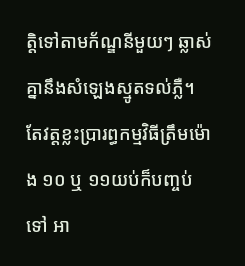ត្តិទៅតាមក័ណ្ឌនីមួយៗ ឆ្លាស់គ្នានឹងសំឡេងស្មូតទល់ភ្លឺ។ តែវត្តខ្លះប្រារព្ធកម្មវិធីត្រឹមម៉ោង ១០ ឬ ១១យប់ក៏បញ្ចប់ទៅ អា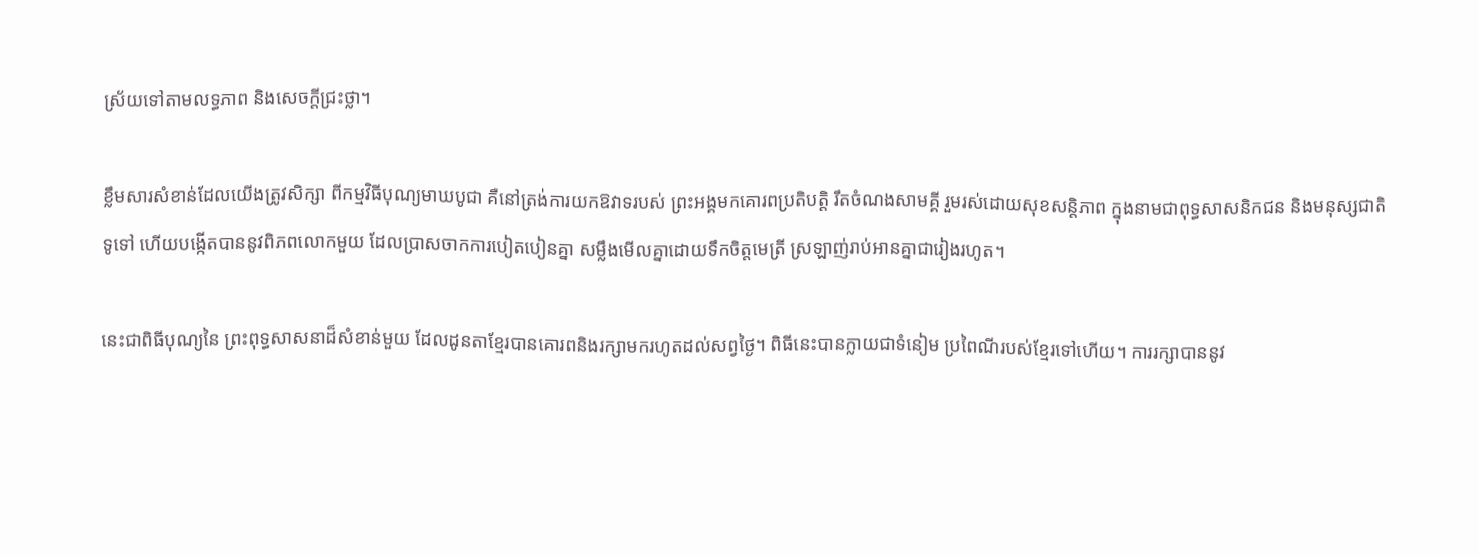ស្រ័យទៅតាមលទ្ធភាព និងសេចក្តីជ្រះថ្លា។

ខ្លឹមសារសំខាន់ដែលយើងត្រូវសិក្សា ពីកម្មវិធីបុណ្យមាឃបូជា គឺនៅត្រង់ការយកឱវាទរបស់ ព្រះអង្គមកគោរពប្រតិបត្តិ រឹតចំណងសាមគ្គី រួមរស់ដោយសុខសន្តិភាព ក្នុងនាមជាពុទ្ធសាសនិកជន និងមនុស្សជាតិទូទៅ ហើយបង្កើតបាននូវពិភពលោកមួយ ដែលប្រាសចាកការបៀតបៀនគ្នា សម្លឹងមើលគ្នាដោយទឹកចិត្តមេត្រី ស្រឡាញ់រាប់អានគ្នាជារៀងរហូត។

នេះជាពិធីបុណ្យនៃ ព្រះពុទ្ធសាសនាដ៏សំខាន់មួយ ដែលដូនតាខ្មែរបានគោរពនិងរក្សាមករហូតដល់សព្វថ្ងៃ។ ពិធីនេះបានក្លាយជាទំនៀម ប្រពៃណីរបស់ខ្មែរទៅហើយ។ ការរក្សាបាននូវ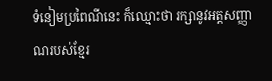ទំនៀមប្រពៃណីនេះ ក៏ឈ្មោះថា រក្សានូវអត្តសញ្ញាណរបស់ខ្មែរ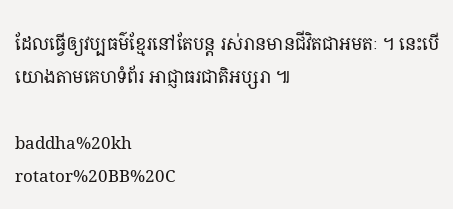ដែលធ្វើឲ្យវប្បធម៌ខ្មែរនៅតែបន្ត រស់រានមានជីវិតជាអមតៈ ។ នេះបើយោងតាមគេហទំព័រ អាជ្ញាធរជាតិអប្សរា ៕

baddha%20kh
rotator%20BB%20C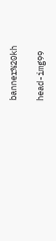banner%20kh

head-img99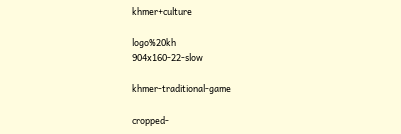khmer+culture

logo%20kh
904x160-22-slow

khmer-traditional-game

cropped-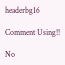headerbg16

Comment Using!!

No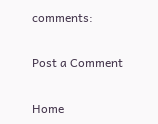comments:

Post a Comment

Home